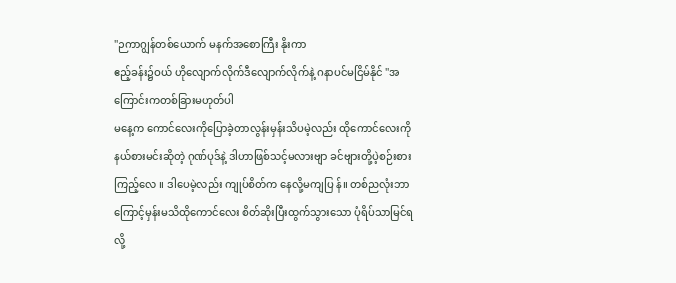''ဉကာဂျွန်တစ်ယောက် မနက်အစောကြီး နိုးကာ
ဧည့်ခန်း၌ဝယ် ဟိုလျောက်လိုက်ဒီလျောက်လိုက်နဲ့ ဂနာပင်မငြိမ်နိုင် ''အကြောင်းကတစ်ခြားမဟုတ်ပါ
မနေ့က ကောင်လေးကိုပြောခဲ့တာလွန်းမှန်းသိပမဲ့လည်း ထိုကောင်လေးကို နယ်စားမင်းဆိုတဲ့ ဂုဏ်ပုဒ်နဲ့ ဒါဟာဖြစ်သင့်မလားဗျာ ခင်ဗျားတို့ပဲ့စဉ်းစားကြည့်လေ ။ ဒါပေမဲ့လည်း ကျုပ်စိတ်က နေလို့မကျပြ န်။ တစ်ညလုံးဘာကြောင့်မှန်းမသိထိုကောင်လေး စိတ်ဆိုးပြီးထွက်သွားသော ပုံရိပ်သာမြင်ရလို့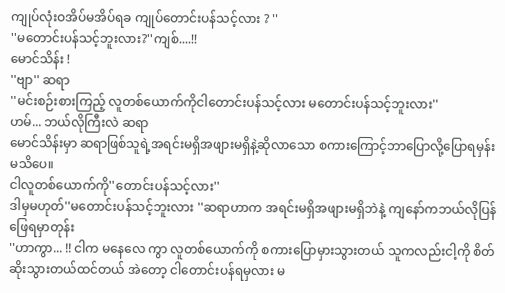ကျုပ်လုံးဝအိပ်မအိပ်ရခ ကျုပ်တောင်းပန်သင့်လား ? ''
''မတောင်းပန်သင့်ဘူးလား?''ကျစ်....!!
မောင်သိန်း !
''ဗျာ'' ဆရာ
''မင်းစဉ်းစားကြည့် လူတစ်ယောက်ကိုငါတောင်းပန်သင့်လား မတောင်းပန်သင့်ဘူးလား''
ဟမ်... ဘယ်လိုကြီးလဲ ဆရာ
မောင်သိန်းမှာ ဆရာဖြစ်သူရဲ့အရင်းမရှိအဖျားမရှိနဲ့ဆိုလာသော စကားကြောင့်ဘာပြောလို့ပြောရမှန်းမသိပေ။
ငါလူတစ်ယောက်ကို''တောင်းပန်သင့်လား''
ဒါမှမဟုတ်''မတောင်းပန်သင့်ဘူးလား ''ဆရာဟာက အရင်းမရှိအဖျားမရှိဘဲနဲ့ ကျနော်ကဘယ်လိုပြန်ဖြေရမှာတုန်း
''ဟာကွာ... !! ငါက မနေလေ ကွာ လူတစ်ယောက်ကို စကားပြောမှားသွားတယ် သူကလည်းငါ့ကို စိတ်ဆိုးသွားတယ်ထင်တယ် အဲတော့ ငါတောင်းပန်ရမှလား မ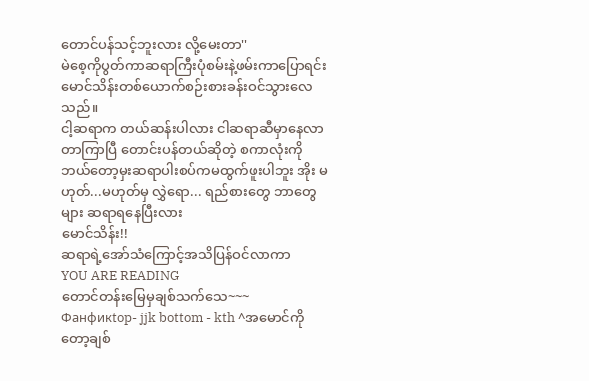တောင်ပန်သင့်ဘူးလား လို့မေးတာ''
မဲစေ့ကိုပွတ်ကာဆရာကြီးပုံစမ်းနဲ့ဖမ်းကာပြောရင်း မောင်သိန်းတစ်ယောက်စဉ်းစားခန်းဝင်သွားလေသည်။
ငါ့ဆရာက တယ်ဆန်းပါလား ငါဆရာဆီမှာနေလာတာကြာပြီ တောင်းပန်တယ်ဆိုတဲ့ စကာလုံးကို ဘယ်တော့မှးဆရာပါးစပ်ကမထွက်ဖူးပါဘူး အိုး မဟုတ်...မဟုတ်မှ လွှဲရော... ရည်စားတွေ ဘာတွေများ ဆရာရနေပြီးလား
မောင်သိန်း!!
ဆရာရဲ့အော်သံကြောင့်အသိပြန်ဝင်လာကာ
YOU ARE READING
တောင်တန်းမြေမှချစ်သက်သေ~~~
Фанфикtop- jjk bottom - kth ^အမောင်ကိုတော့ချစ်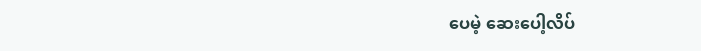ပေမဲ့ ဆေးပေါ့လိပ်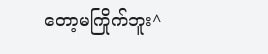တော့မကြိုက်ဘူး^